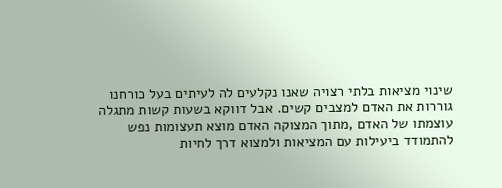שינוי מציאות בלתי רצויה שאנו נקלעים לה לעיתים בעל כורחנו גוררות את האדם למצבים קשים. אבל דווקא בשעות קשות מתגלה עוצמתו של האדם ,מתוך המצוקה האדם מוצא תעצומות נפש להתמודד ביעילות עם המציאות ולמצוא דרך לחיות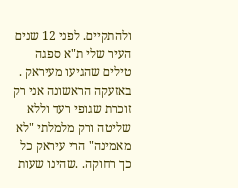ולהתקיים. לפני 12 שנים העיר שלי ת"א ספגה טילים שהגיעו מעיראק . באזעקה הראשונה אני רק זוכרת שגופי רעד וללא שליטה ורק מלמלתי "לא מאמינה" הרי עיראק כל כך רחוקה. .שהינו שעות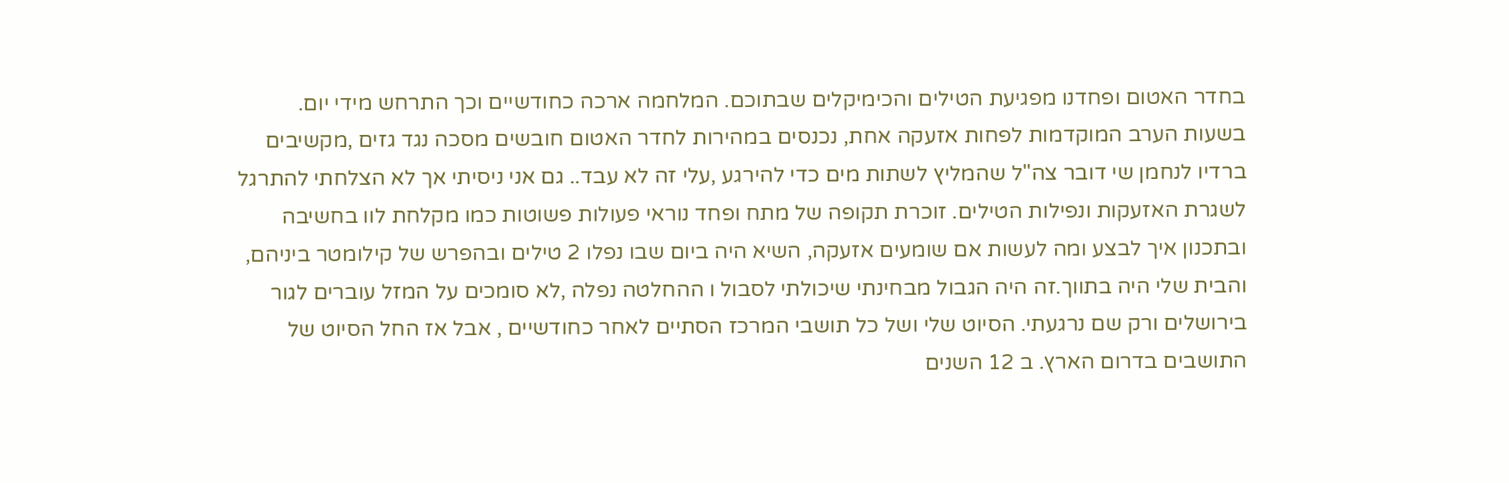בחדר האטום ופחדנו מפגיעת הטילים והכימיקלים שבתוכם. המלחמה ארכה כחודשיים וכך התרחש מידי יום. בשעות הערב המוקדמות לפחות אזעקה אחת, נכנסים במהירות לחדר האטום חובשים מסכה נגד גזים ,מקשיבים ברדיו לנחמן שי דובר צה"ל שהמליץ לשתות מים כדי להירגע ,עלי זה לא עבד.. גם אני ניסיתי אך לא הצלחתי להתרגל לשגרת האזעקות ונפילות הטילים. זוכרת תקופה של מתח ופחד נוראי פעולות פשוטות כמו מקלחת לוו בחשיבה ובתכנון איך לבצע ומה לעשות אם שומעים אזעקה, השיא היה ביום שבו נפלו 2 טילים ובהפרש של קילומטר ביניהם, והבית שלי היה בתווך.זה היה הגבול מבחינתי שיכולתי לסבול ו ההחלטה נפלה ,לא סומכים על המזל עוברים לגור בירושלים ורק שם נרגעתי. הסיוט שלי ושל כל תושבי המרכז הסתיים לאחר כחודשיים , אבל אז החל הסיוט של התושבים בדרום הארץ. ב 12 השנים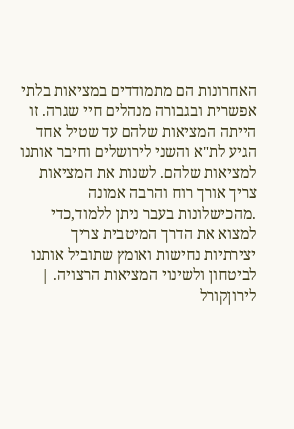האחרונות הם מתמודדים במציאות בלתי אפשרית ובגבורה מנהלים חיי שגרה. זו הייתה המציאות שלהם עד שטיל אחד הגיע לת"א והשני לירושלים וחיבר אותנו למציאות שלהם. לשנות את המציאות צריך אורך רוח והרבה אמונה .מהכישלונות בעבר ניתן ללמוד,כדי למצוא את הדרך המיטבית צריך יצירתיות נחישות ואומץ שתוביל אותנו לביטחון ולשינוי המציאות הרצויה. |
לירוןקורל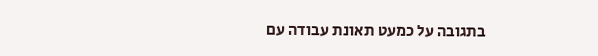בתגובה על כמעט תאונת עבודה עם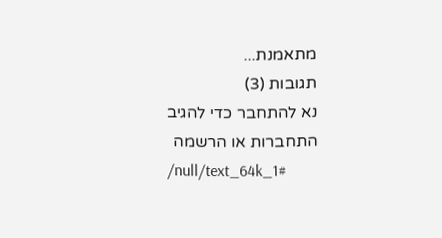מתאמנת...
תגובות (3)
נא להתחבר כדי להגיב
התחברות או הרשמה
/null/text_64k_1#